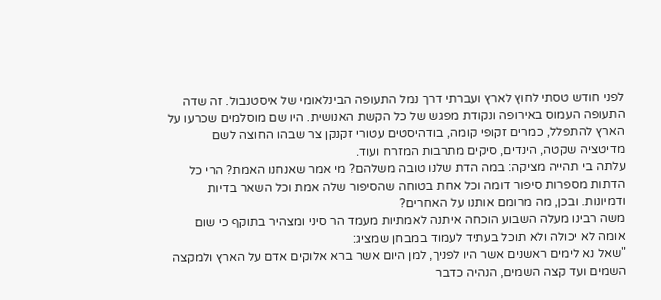לפני חודש טסתי לחוץ לארץ ועברתי דרך נמל התעופה הבינלאומי של איסטנבול. זה שדה התעופה העמוס באירופה ונקודת מפגש של כל הקשת האנושית. היו שם מוסלמים שכרעו על הארץ להתפלל, כמרים זקופי קומה, בודהיסטים עטורי זקנקן צר שבהו החוצה לשם מדיטציה שקטה, הינדים, סיקים מתרבות המזרח ועוד.
עלתה בי תהייה מציקה: במה הדת שלנו טובה משלהם? מי אמר שאנחנו האמת? הרי כל הדתות מספרות סיפור דומה וכל אחת בטוחה שהסיפור שלה אמת וכל השאר בדיות ודמיונות. ובכן, מה מרומם אותנו על האחרים?
משה רבינו מעלה השבוע הוכחה איתנה לאמתיות מעמד הר סיני ומצהיר בתוקף כי שום אומה לא יכולה ולא תוכל בעתיד לעמוד במבחן שמציג:
"שאל נא לימים ראשנים אשר היו לפניך, למן היום אשר ברא אלוקים אדם על הארץ ולמקצה השמים ועד קצה השמים, הנהיה כדבר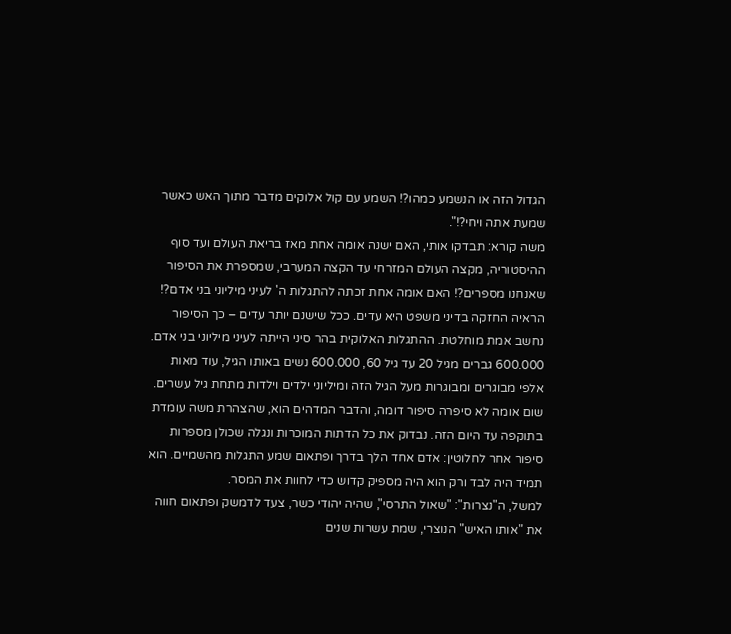הגדול הזה או הנשמע כמהו?! השמע עם קול אלוקים מדבר מתוך האש כאשר שמעת אתה ויחי?!".
משה קורא: תבדקו אותי, האם ישנה אומה אחת מאז בריאת העולם ועד סוף ההיסטוריה, מקצה העולם המזרחי עד הקצה המערבי, שמספרת את הסיפור שאנחנו מספרים?! האם אומה אחת זכתה להתגלות ה' לעיני מיליוני בני אדם?!
הראיה החזקה בדיני משפט היא עדים. ככל שישנם יותר עדים – כך הסיפור נחשב אמת מוחלטת. ההתגלות האלוקית בהר סיני הייתה לעיני מיליוני בני אדם. 600.000 גברים מגיל 20 עד גיל 60, 600.000 נשים באותו הגיל, עוד מאות אלפי מבוגרים ומבוגרות מעל הגיל הזה ומיליוני ילדים וילדות מתחת גיל עשרים.
שום אומה לא סיפרה סיפור דומה, והדבר המדהים הוא, שהצהרת משה עומדת בתוקפה עד היום הזה. נבדוק את כל הדתות המוכרות ונגלה שכולן מספרות סיפור אחר לחלוטין: אדם אחד הלך בדרך ופתאום שמע התגלות מהשמיים. הוא תמיד היה לבד ורק הוא היה מספיק קדוש כדי לחוות את המסר.
למשל, ה"נצרות": "שאול התרסי", שהיה יהודי כשר, צעד לדמשק ופתאום חווה את "אותו האיש" הנוצרי, שמת עשרות שנים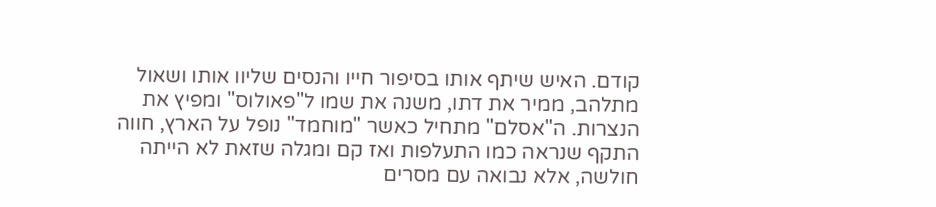קודם. האיש שיתף אותו בסיפור חייו והנסים שליוו אותו ושאול מתלהב, ממיר את דתו, משנה את שמו ל"פאולוס" ומפיץ את הנצרות. ה"אסלם" מתחיל כאשר "מוחמד" נופל על הארץ, חווה התקף שנראה כמו התעלפות ואז קם ומגלה שזאת לא הייתה חולשה, אלא נבואה עם מסרים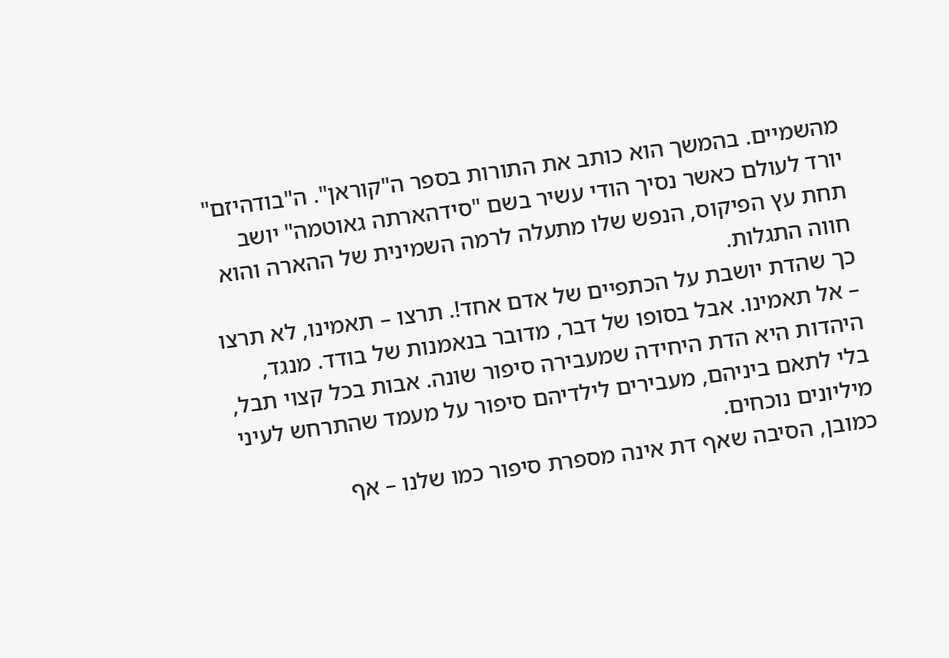מהשמיים. בהמשך הוא כותב את התורות בספר ה"קוראן". ה"בודהיזם" יורד לעולם כאשר נסיך הודי עשיר בשם "סידהארתה גאוטמה" יושב תחת עץ הפיקוס, הנפש שלו מתעלה לרמה השמינית של ההארה והוא חווה התגלות.
כך שהדת יושבת על הכתפיים של אדם אחד!. תרצו – תאמינו, לא תרצו – אל תאמינו. אבל בסופו של דבר, מדובר בנאמנות של בודד. מנגד, היהדות היא הדת היחידה שמעבירה סיפור שונה. אבות בכל קצוי תבל, בלי לתאם ביניהם, מעבירים לילדיהם סיפור על מעמד שהתרחש לעיני מיליונים נוכחים.
כמובן, הסיבה שאף דת אינה מספרת סיפור כמו שלנו – אף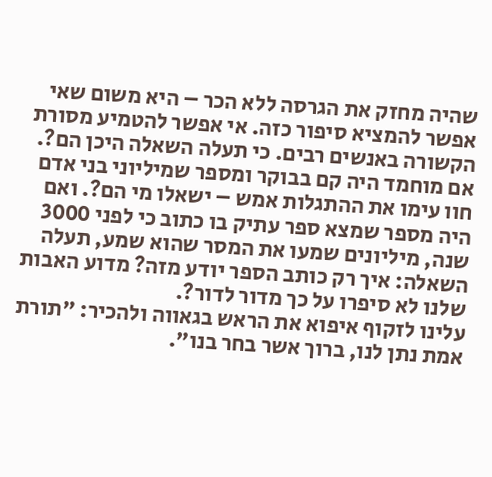שהיה מחזק את הגרסה ללא הכר – היא משום שאי אפשר להמציא סיפור כזה. אי אפשר להטמיע מסורת הקשורה באנשים רבים. כי תעלה השאלה היכן הם?. אם מוחמד היה קם בבוקר ומספר שמיליוני בני אדם חוו עימו את ההתגלות אמש – ישאלו מי הם?. ואם היה מספר שמצא ספר עתיק בו כתוב כי לפני 3000 שנה, מיליונים שמעו את המסר שהוא שמע, תעלה השאלה: איך רק כותב הספר יודע מזה? מדוע האבות שלנו לא סיפרו על כך מדור לדור?.
עלינו לזקוף איפוא את הראש בגאווה ולהכיר: "תורת אמת נתן לנו, ברוך אשר בחר בנו".